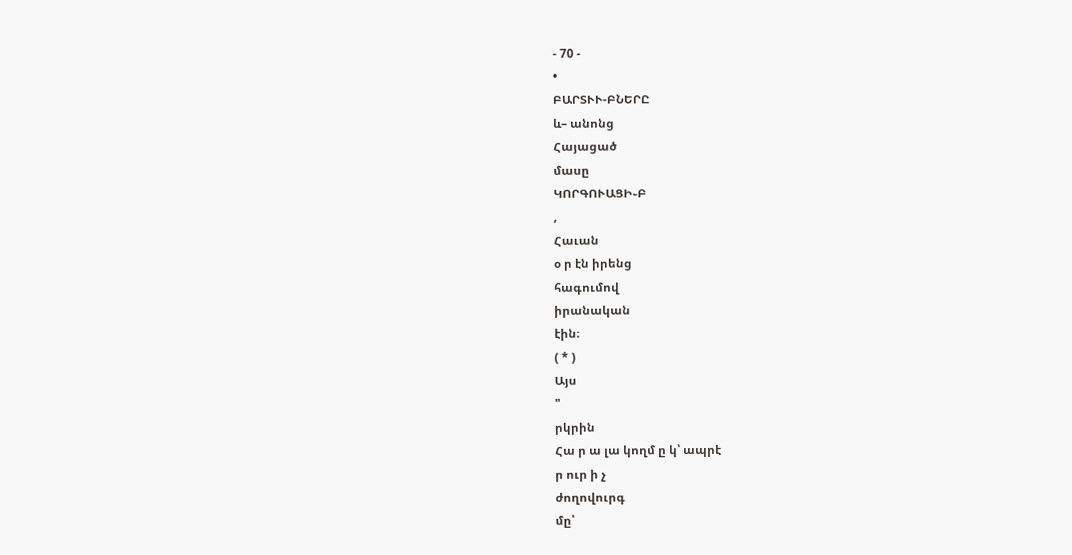- 70 -
•
ԲԱՐՏՒՒ-ԲՆԵՐԸ
և– անոնց
Հայացած
մասը
ԿՈՐԳՈՒԱՑԻ֊Բ
,
Հաւան
օ ր էն իրենց
հագումով
իրանական
էին։
( * )
Այս
"
րկրին
Հա ր ա լա կողմ ը կ՝ ապրէ
ր ուր ի չ
ժողովուրգ
մը՝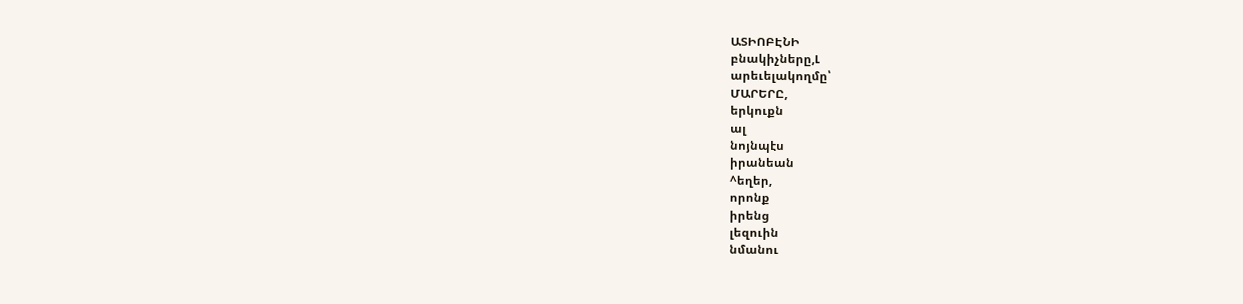ԱՏԻՈԲԷՆԻ
բնակիչները,Լ
արեւելակողմը՝
ՄԱՐԵՐԸ,
երկուքն
ալ
նոյնպէս
իրանեան
^եղեր,
որոնք
իրենց
լեզուին
նմանու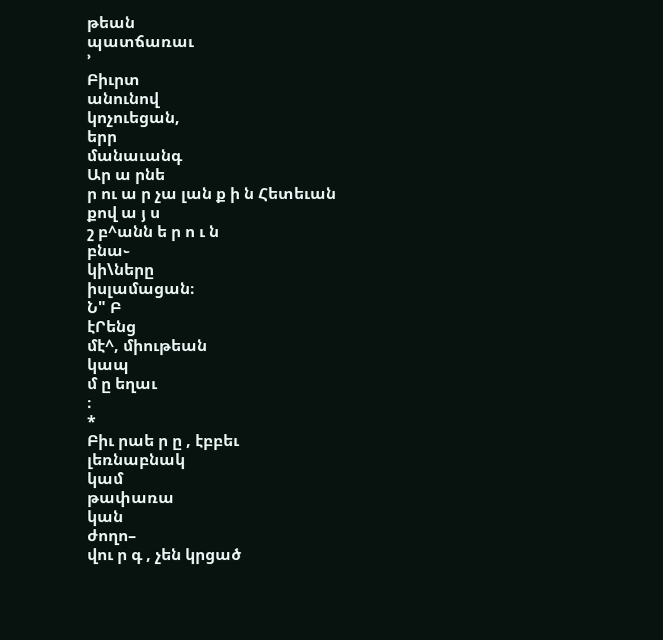թեան
պատճառաւ
՚
Բիւրտ
անունով
կոչուեցան,
երր
մանաւանգ
Ար ա րնե
ր ու ա ր չա լան ք ի ն Հետեւան
քով ա յ ս
շ բ^անն ե ր ո ւ ն
բնա֊
կի\ները
իսլամացան։
Ն" Բ
էՐենց
մէ^, միութեան
կապ
մ ը եղաւ
։
*
Բիւ րաե ր ը , էբբեւ
լեռնաբնակ
կամ
թափառա
կան
ժողո–
վու ր գ , չեն կրցած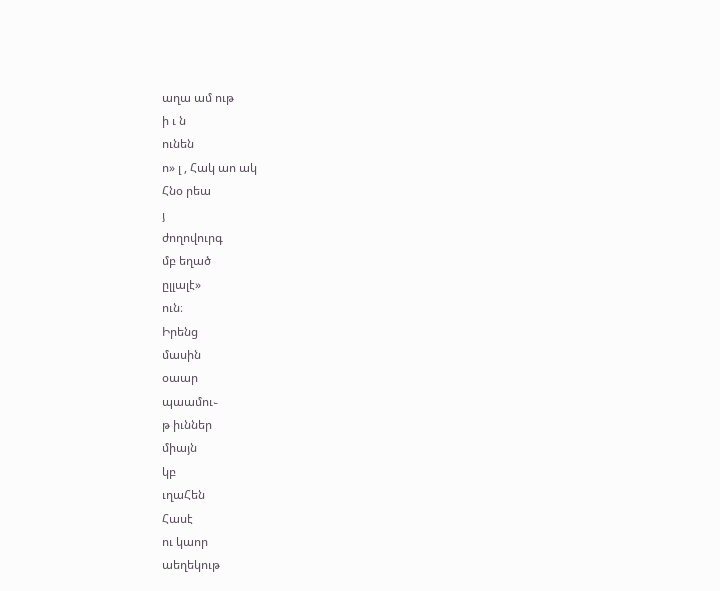աղա ամ ութ
ի ւ ն
ունեն
ո» լ , Հակ աո ակ
Հնօ րեա
յ
ժողովուրգ
մբ եղած
ըլլալէ»
ուն։
Իրենց
մասին
օաար
պաամու֊
թ իւններ
միայն
կբ
ւղաՀեն
Հասէ
ու կաոր
աեղեկութ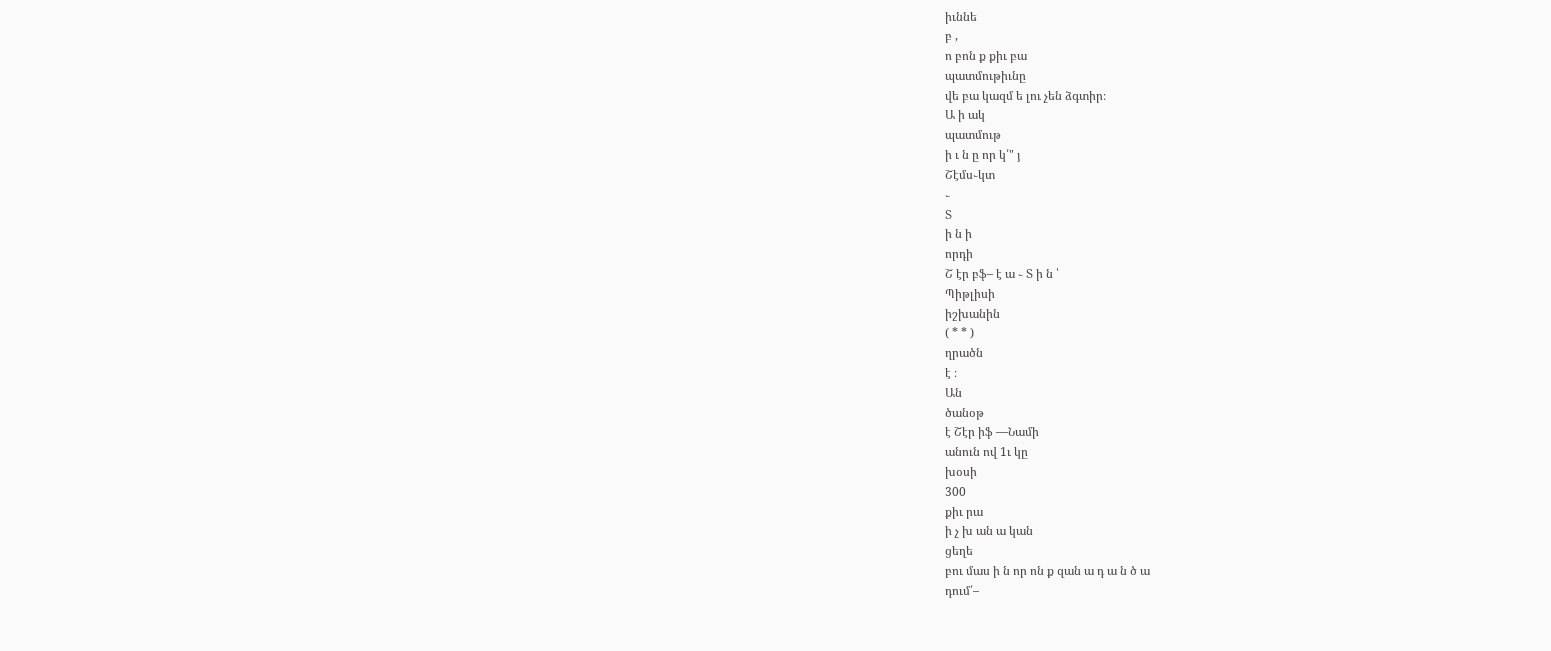իւննե
բ ,
ո բոն ք քիւ բա
պատմութիւնը
վե բա կազմ ե լու չեն ձգտիր։
Ա ի ակ
պատմութ
ի ւ ն ը որ կ՛" յ
Շէմս֊կտ
֊
Տ
ի ն ի
որդի
Շ էր բֆ– է ա ֊ Տ ի ն ՝
Պիթլիսի
իշխանին
( * * )
ղրածն
է ։
Ան
ծանօթ
է Շէր իֆ —Նամի
անուն ով 1ւ կը
խօսի
300
քիւ րա
ի չ խ ան ա կան
ցեղե
բու մաս ի ն որ ոն ք զան ա դ ա ն ծ ա
դում՛–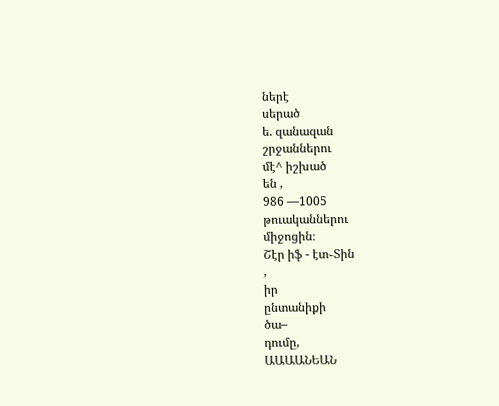ներէ
սերած
ե. զանազան
շրջաններու
մէ^ իշխած
են ,
986 —1005
թուականներու
միջոցին։
Շէր իֆ - էտ֊Տին
,
իր
ընտանիքի
ծա–
դումը,
ԱԱԱԱՆԵԱՆ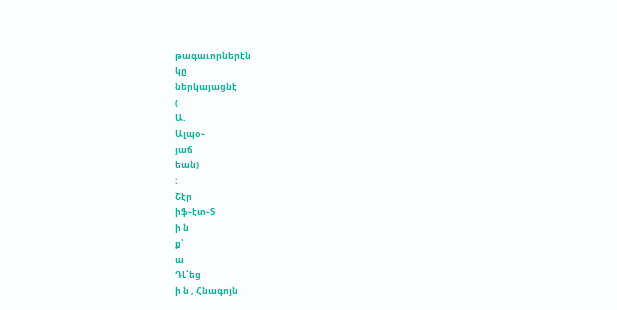թագաւորներէն
կը
ներկայացնէ
(
Ա.
Ալպօ֊
յաճ
եան)
։
Շէր
իֆ֊էտ֊Տ
ի ն
ք՝
ա
ԴԼ՝եց
ի ն , Հնագոյն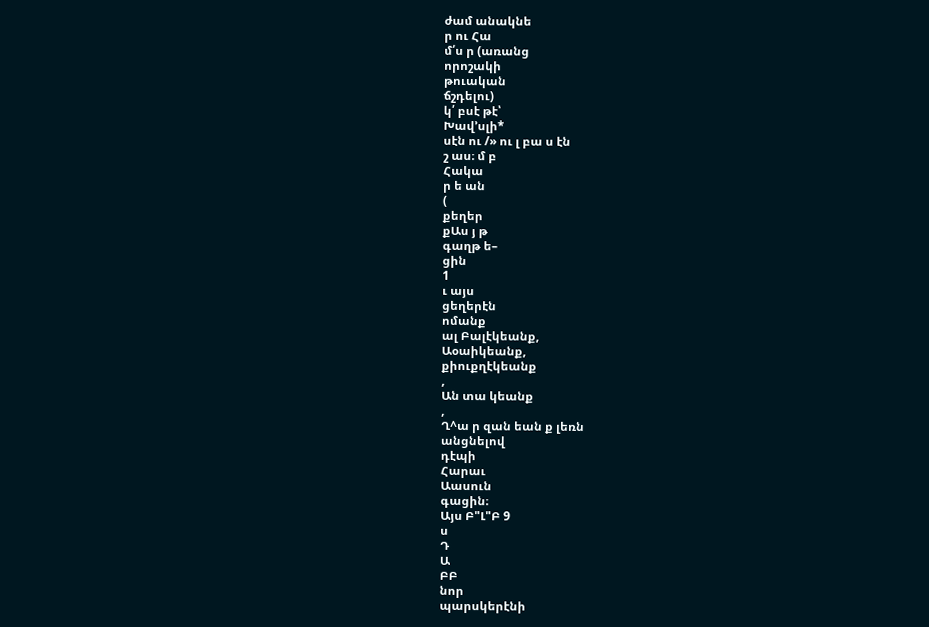ժամ անակնե
ր ու Հա
մ՛ս ր (առանց
որոշակի
թուական
ճշդելու)
կ՛ բսէ թէ՝
Խավ՚սլի*
սէն ու /» ու լ բա ս էն
շ աս։ մ բ
Հակա
ր ե ան
(
քեղեր
քԱս յ թ
գաղթ ե–
ցին
1
ւ այս
ցեղերէն
ոմանք
ալ Բալէկեանք,
Աօաիկեանք,
քիուքղէկեանք
,
Ան տա կեանք
,
Ղ^ա ր զան եան ք լեռն
անցնելով
դէպի
Հարաւ
Աասուն
գացին։
Այս Բ"Լ"Բ 9
ս
Դ
Ա
ԲԲ
նոր
պարսկերէնի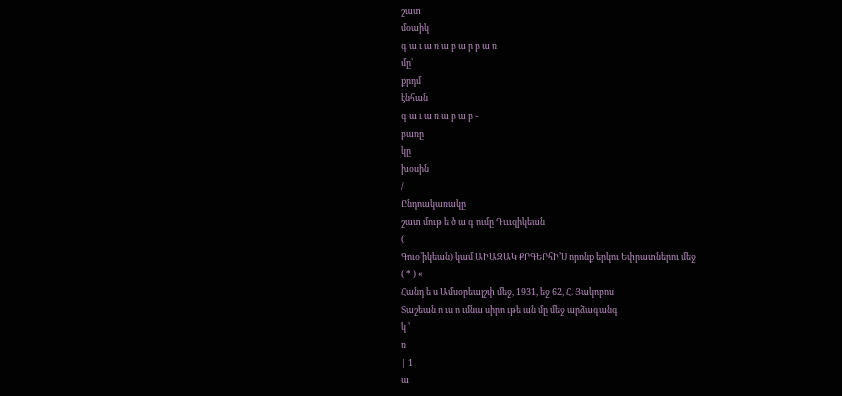շատ
մօաիկ
գ ա ւ ա ռ ա բ ա ր բ ա ռ
մը՝
քրդմ
էնհան
գ ա ւ ա ռ ա բ ա բ ֊
բառը
կը
խօսին
/
Ընդոակառակը
շատ մութ ե ծ ա գ ումը Դւււզիկեան
(
Գուօ՝իկեան) կամ ԱԻԱԶԱԿ ՔՐԳԵՐհԻ՚Ս որոնք երկու Եփրատներու մեջ
( * ) «
Հանդ ե ս Ամսօրեայշփ մեջ, 1931, եջ 62, Հ. Յակոբոս
Տաշեան ո ւս ո ւմնա սիրո ւթե ան մը մեջ արձագանգ
կ ՚
ռ
| 1
ա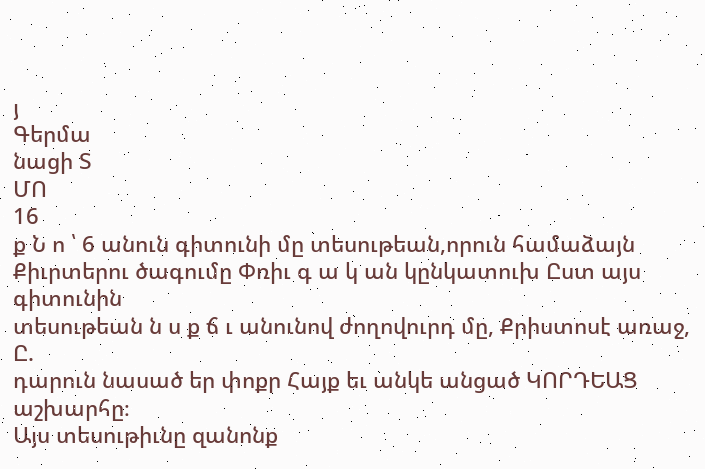յ
Գերմա
նացի Տ
ՄՈ
16
ք Ն ո ՝ 6 անուն գիտունի մը տեսութեան,որուն համաձայն
Քիւրտերու ծագումը Փռիւ գ ա կ ան կընկատուխ Ըստ այս գիտունին
տեսութեան ն ս ք ճ ւ անունով ժողովուրդ մը, Քրիստոսէ առաջ, Ը.
դարուն նասած եր փոքր Հայք եւ անկե անցած ԿՈՐԴԵԱՑ աշխարհը։
Այս տեսութիւնը զանոնք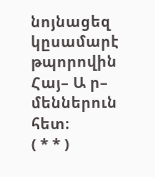նոյնացեզ կըսամարէ թպորովին
Հայ– Ա ր–
մեններուն հետ։
( * * )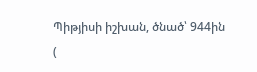Պիթյիսի իշխան, ծնած՝ 944ին
(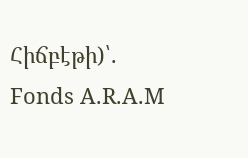Հիճբէթի)՝.
Fonds A.R.A.M